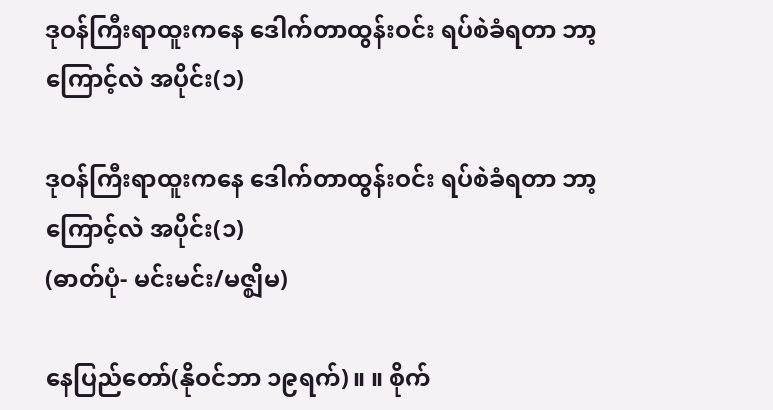ဒုဝန်ကြီးရာထူးကနေ ဒေါက်တာထွန်းဝင်း ရပ်စဲခံရတာ ဘာ့ကြောင့်လဲ အပိုင်း(၁)

ဒုဝန်ကြီးရာထူးကနေ ဒေါက်တာထွန်းဝင်း ရပ်စဲခံရတာ ဘာ့ကြောင့်လဲ အပိုင်း(၁)
(ဓာတ်ပုံ- မင်းမင်း/မဇ္ဈိမ)

နေပြည်တော်(နိုဝင်ဘာ ၁၉ရက်)။ ။ စိုက်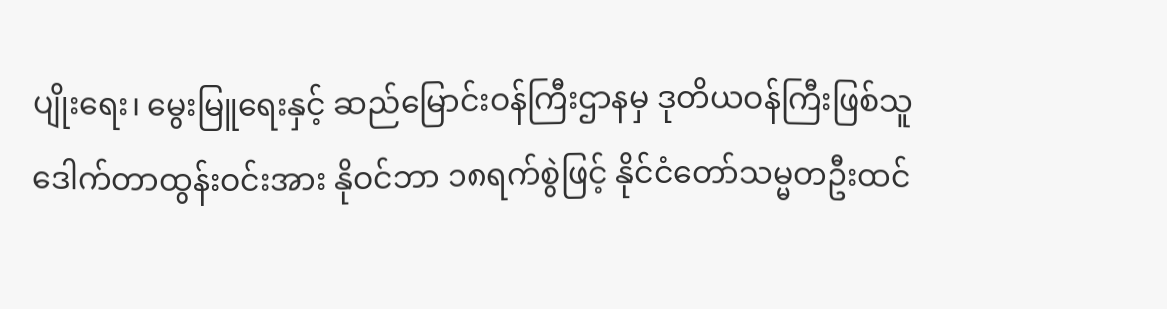ပျိုးရေး၊ မွေးမြူရေးနှင့် ဆည်မြောင်းဝန်ကြီးဌာနမှ ဒုတိယဝန်ကြီးဖြစ်သူ ဒေါက်တာထွန်းဝင်းအား နိုဝင်ဘာ ၁၈ရက်စွဲဖြင့် နိုင်ငံတော်သမ္မတဦးထင်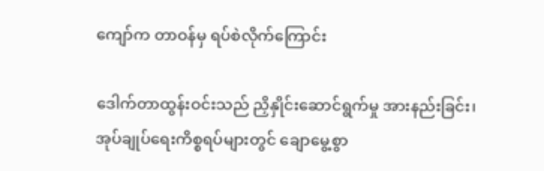ကျော်က တာဝန်မှ ရပ်စဲလိုက်ကြောင်း

ဒေါက်တာထွန်းဝင်းသည် ညှိနှိုင်းဆောင်ရွက်မှု အားနည်းခြင်း၊ အုပ်ချုပ်ရေးကိစ္စရပ်များတွင် ချောမွေ့စွာ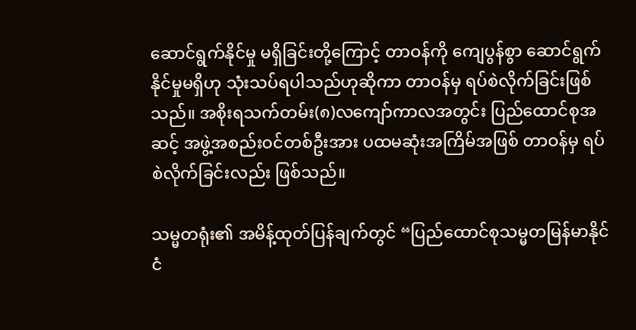ဆောင်ရွက်နိုင်မှု မရှိခြင်းတို့ကြောင့် တာဝန်ကို ကျေပွန်စွာ ဆောင်ရွက်နိုင်မှုမရှိဟု သုံးသပ်ရပါသည်ဟုဆိုကာ တာဝန်မှ ရပ်စဲလိုက်ခြင်းဖြစ်သည်။ အစိုးရသက်တမ်း(၈)လကျော်ကာလအတွင်း ပြည်ထောင်စုအဆင့် အဖွဲ့အစည်းဝင်တစ်ဦးအား ပထမဆုံးအကြိမ်အဖြစ် တာဝန်မှ ရပ်စဲလိုက်ခြင်းလည်း ဖြစ်သည်။

သမ္မတရုံး၏ အမိန့်ထုတ်ပြန်ချက်တွင် “ပြည်ထောင်စုသမ္မတမြန်မာနိုင်ငံ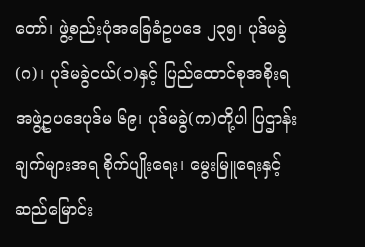တော်၊ ဖွဲ့စည်းပုံအခြေခံဥပဒေ ၂၃၅၊ ပုဒ်မခွဲ(ဂ)၊ ပုဒ်မခွဲငယ်(၁)နှင့် ပြည်ထောင်စုအစိုးရအဖွဲ့ဥပဒေပုဒ်မ ၆၉၊ ပုဒ်မခွဲ(က)တို့ပါ ပြဌာန်းချက်များအရ စိုက်ပျိုးရေး၊ မွေးမြူရေးနှင့် ဆည်မြောင်း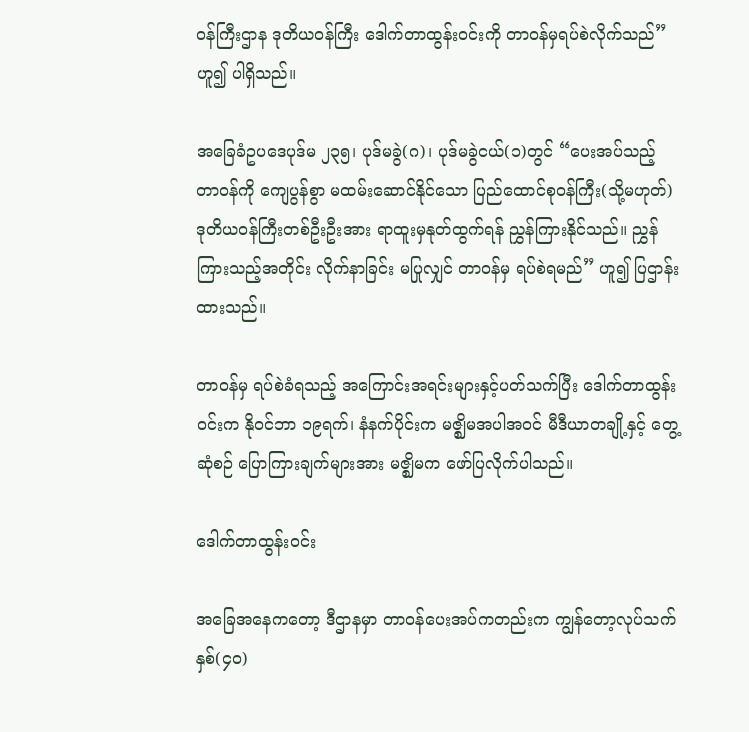ဝန်ကြီးဌာန ဒုတိယဝန်ကြီး ဒေါက်တာထွန်းဝင်းကို တာဝန်မှရပ်စဲလိုက်သည်” ဟူ၍ ပါရှိသည်။

အခြေခံဥပဒေပုဒ်မ ၂၃၅၊ ပုဒ်မခွဲ(ဂ)၊ ပုဒ်မခွဲငယ်(၁)တွင် “ပေးအပ်သည့် တာဝန်ကို ကျေပွန်စွာ မထမ်းဆောင်နိုင်သော ပြည်ထောင်စုဝန်ကြီး(သို့မဟုတ်) ဒုတိယဝန်ကြီးတစ်ဦးဦးအား ရာထူးမှနုတ်ထွက်ရန် ညွှန်ကြားနိုင်သည်။ ညွှန်ကြားသည့်အတိုင်း လိုက်နာခြင်း မပြုလျှင် တာဝန်မှ ရပ်စဲရမည်” ဟူ၍ ပြဌာန်းထားသည်။

တာဝန်မှ ရပ်စဲခံရသည့် အကြောင်းအရင်းများနှင့်ပတ်သက်ပြီး ဒေါက်တာထွန်းဝင်းက နိုဝင်ဘာ ၁၉ရက်၊ နံနက်ပိုင်းက မဇ္ဈိမအပါအဝင် မီဒီယာတချို့နှင့် တွေ့ဆုံစဉ် ပြောကြားချက်များအား မဇ္ဈိမက ဖော်ပြလိုက်ပါသည်။

ဒေါက်တာထွန်းဝင်း

အခြေအနေကတော့ ဒီဌာနမှာ တာဝန်ပေးအပ်ကတည်းက ကျွန်တော့လုပ်သက် နှစ်(၄၀)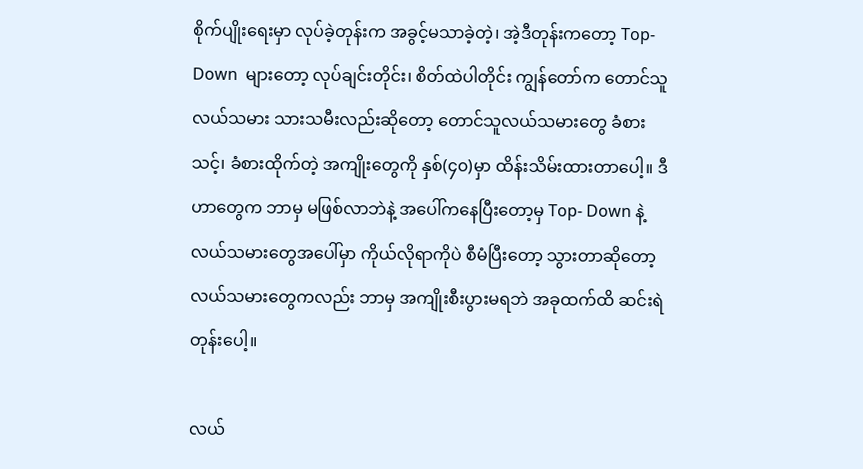စိုက်ပျိုးရေးမှာ လုပ်ခဲ့တုန်းက အခွင့်မသာခဲ့တဲ့၊ အဲ့ဒီတုန်းကတော့ Top- Down  များတော့ လုပ်ချင်းတိုင်း၊ စိတ်ထဲပါတိုင်း ကျွန်တော်က တောင်သူလယ်သမား သားသမီးလည်းဆိုတော့ တောင်သူလယ်သမားတွေ ခံစားသင့်၊ ခံစားထိုက်တဲ့ အကျိုးတွေကို နှစ်(၄၀)မှာ ထိန်းသိမ်းထားတာပေါ့။ ဒီဟာတွေက ဘာမှ မဖြစ်လာဘဲနဲ့ အပေါ်ကနေပြီးတော့မှ Top- Down နဲ့ လယ်သမားတွေအပေါ်မှာ ကိုယ်လိုရာကိုပဲ စီမံပြီးတော့ သွားတာဆိုတော့ လယ်သမားတွေကလည်း ဘာမှ အကျိုးစီးပွားမရဘဲ အခုထက်ထိ ဆင်းရဲတုန်းပေါ့။

လယ်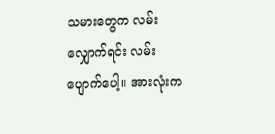သမားတွေက လမ်းလျှောက်ရင်း လမ်းပျောက်ပေါ့။ အားလုံးက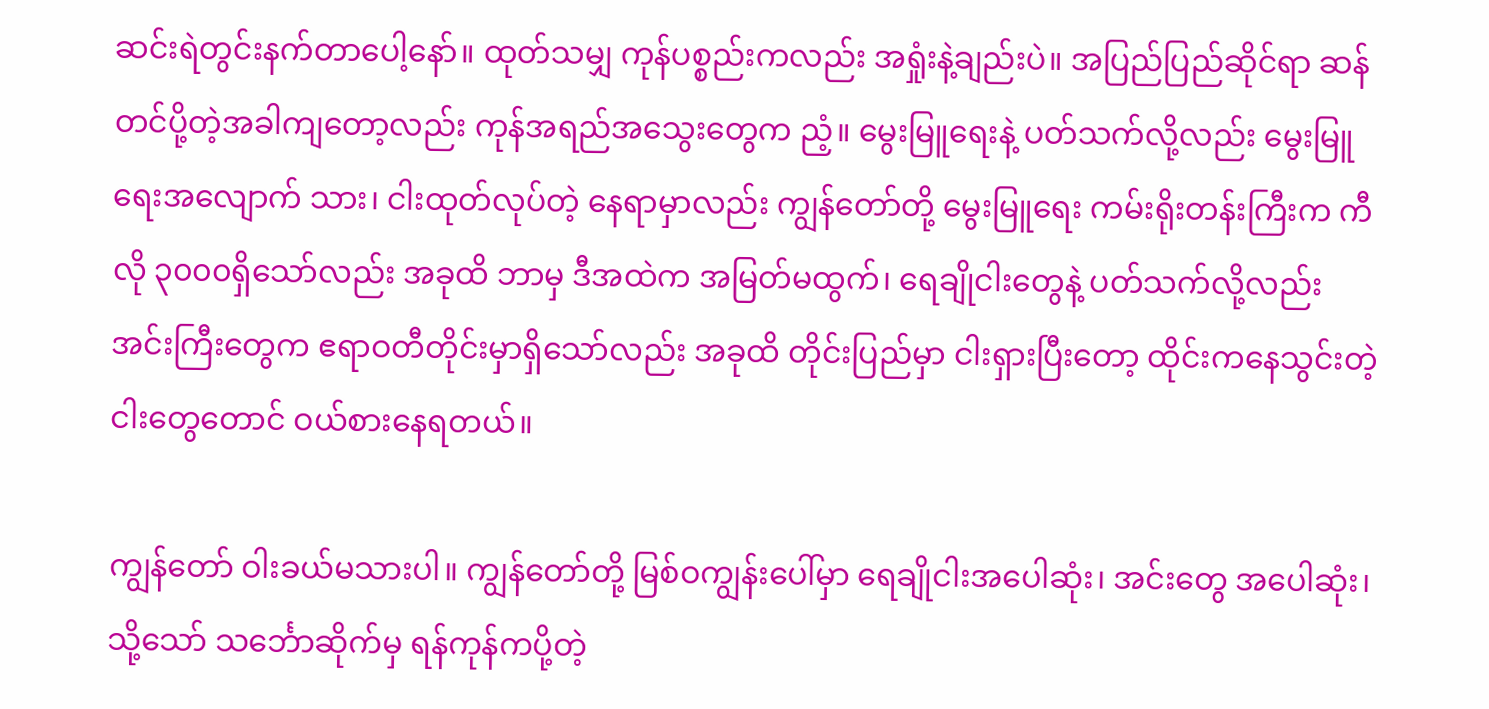ဆင်းရဲတွင်းနက်တာပေါ့နော်။ ထုတ်သမျှ ကုန်ပစ္စည်းကလည်း အရှုံးနဲ့ချည်းပဲ။ အပြည်ပြည်ဆိုင်ရာ ဆန်တင်ပို့တဲ့အခါကျတော့လည်း ကုန်အရည်အသွေးတွေက ညံ့။ မွေးမြူရေးနဲ့ ပတ်သက်လို့လည်း မွေးမြူရေးအလျောက် သား၊ ငါးထုတ်လုပ်တဲ့ နေရာမှာလည်း ကျွန်တော်တို့ မွေးမြူရေး ကမ်းရိုးတန်းကြီးက ကီလို ၃၀၀၀ရှိသော်လည်း အခုထိ ဘာမှ ဒီအထဲက အမြတ်မထွက်၊ ရေချိုငါးတွေနဲ့ ပတ်သက်လို့လည်း အင်းကြီးတွေက ဧရာဝတီတိုင်းမှာရှိသော်လည်း အခုထိ တိုင်းပြည်မှာ ငါးရှားပြီးတော့ ထိုင်းကနေသွင်းတဲ့ငါးတွေတောင် ဝယ်စားနေရတယ်။

ကျွန်တော် ဝါးခယ်မသားပါ။ ကျွန်တော်တို့ မြစ်ဝကျွန်းပေါ်မှာ ရေချိုငါးအပေါဆုံး၊ အင်းတွေ အပေါဆုံး၊ သို့သော် သင်္ဘောဆိုက်မှ ရန်ကုန်ကပို့တဲ့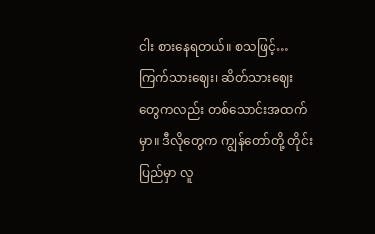ငါး စားနေရတယ်။ စသဖြင့်… ကြက်သားဈေး၊ ဆိတ်သားဈေးတွေကလည်း တစ်သောင်းအထက်မှာ။ ဒီလိုတွေက ကျွန်တော်တို့ တိုင်းပြည်မှာ လူ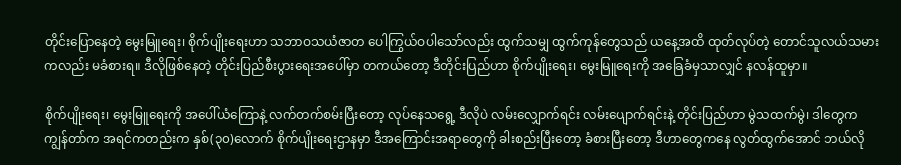တိုင်းပြောနေတဲ့ မွေးမြူရေး၊ စိုက်ပျိုးရေးဟာ သဘာဝသယံဇာတ ပေါကြွယ်ဝပါသော်လည်း ထွက်သမျှ ထွက်ကုန်တွေသည် ယနေ့အထိ ထုတ်လုပ်တဲ့ တောင်သူလယ်သမားကလည်း မခံစားရ။ ဒီလိုဖြစ်နေတဲ့ တိုင်းပြည်စီးပွားရေးအပေါ်မှာ တကယ်တော့ ဒီတိုင်းပြည်ဟာ စိုက်ပျိုးရေး၊ မွေးမြူရေးကို အခြေခံမှသာလျှင် နလန်ထူမှာ။

စိုက်ပျိုးရေး၊ မွေးမြူရေးကို အပေါ်ယံကြောနဲ့ လက်တက်စမ်းပြီးတော့ လုပ်နေသရွေ့ ဒီလိုပဲ လမ်းလျှောက်ရင်း လမ်းပျောက်ရင်းနဲ့ တိုင်းပြည်ဟာ မွဲသထက်မွဲ၊ ဒါတွေက ကျွန်တာ်က အရင်ကတည်းက နှစ်(၃၀)လောက် စိုက်ပျိုးရေးဌာနမှာ ဒီအကြောင်းအရာတွေကို ခါးစည်းပြီးတော့ ခံစားပြီးတော့ ဒီဟာတွေကနေ လွတ်ထွက်အောင် ဘယ်လို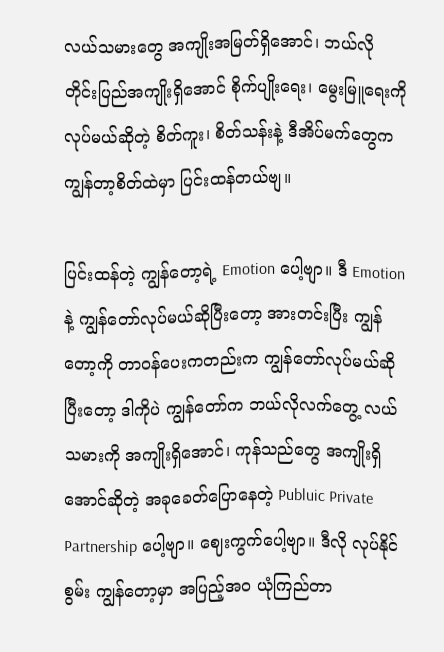လယ်သမားတွေ အကျိုးအမြတ်ရှိအောင်၊ ဘယ်လို တိုင်းပြည်အကျိုးရှိအောင် စိုက်ပျိုးရေး၊ မွေးမြူရေးကို လုပ်မယ်ဆိုတဲ့ စိတ်ကူး၊ စိတ်သန်းနဲ့ ဒီအိပ်မက်တွေက ကျွန်တာ့စိတ်ထဲမှာ ပြင်းထန်တယ်ဗျ။

ပြင်းထန်တဲ့ ကျွန်တော့ရဲ့ Emotion ပေါ့ဗျာ။ ဒီ Emotion နဲ့ ကျွန်တော်လုပ်မယ်ဆိုပြီးတော့ အားတင်းပြီး ကျွန်တော့ကို တာဝန်ပေးကတည်းက ကျွန်တော်လုပ်မယ်ဆိုပြီးတော့ ဒါကိုပဲ ကျွန်တော်က ဘယ်လိုလက်တွေ့ လယ်သမားကို အကျိုးရှိအောင်၊ ကုန်သည်တွေ အကျိုးရှိအောင်ဆိုတဲ့ အခုခေတ်ပြောနေတဲ့ Publuic Private Partnership ပေါ့ဗျာ။ ဈေးကွက်ပေါ့ဗျာ။ ဒီလို လုပ်နိုင်စွမ်း ကျွန်တော့မှာ အပြည့်အဝ ယုံကြည်တာ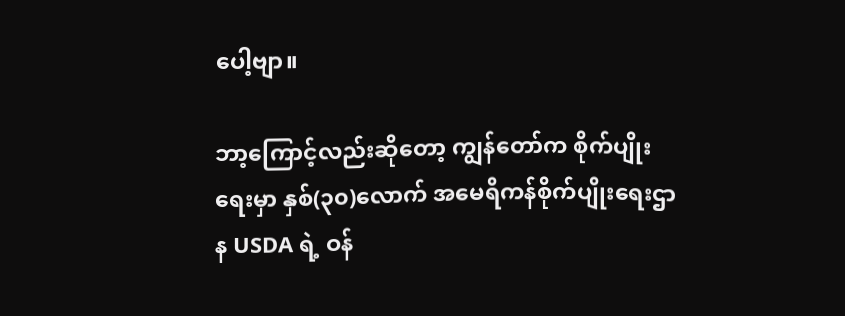ပေါ့ဗျာ။

ဘာ့ကြောင့်လည်းဆိုတော့ ကျွန်တော်က စိုက်ပျိုးရေးမှာ နှစ်(၃၀)လောက် အမေရိကန်စိုက်ပျိုးရေးဌာန USDA ရဲ့ ဝန်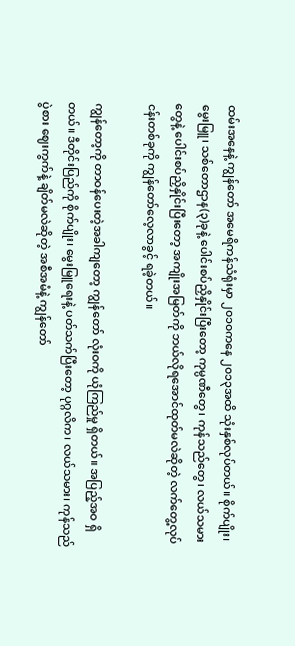ထမ်းအနေနဲ့ ကျွန်တော် အမေရိကန်သံရုံးမှာ ၂၀၁၀ကနေ ၂၀၁၃အထိ သုံးနှစ်လုပ်တယ်။ စိုက်ပျိုး၊ မွေးမြူ၊ သစ်တောဌာန(၃)ခုနဲ့ ပေါင်းစပ်ညှိနှိုင်းပြီးတော့ ကုမ္ပဏီတွေ၊ ကုန်သည်တွေ၊ လယ်သမားတွေနဲ့ ပေါင်းစပ်ညှိနှိုင်းပြီးတော့ အကျိုးအမြတ်ကို ဘယ်လိုရအောင်ထုတ်မလဲဆိုတဲ့ လက်တွေ့လုပ်ငန်းတစ်ခုကို ကျွန်တော်လေ့လာခွင့် ရခဲ့တယ်။

ကျွန်တော့ကို တာဝန်ပေးတဲ့အခါကျတော့ ကျွန်တော် လုံးဝကို ယုံကြည်မှု ရှိတယ်။ အပြည့်အဝ ရှိတယ်။ ဒီတိုင်းပြည်ကို စိုက်ပျိုး၊ မွေးမြူရေးနဲ့ ပတ်သက်ပြီးတော့ ပုဂ္ဂလိက၊ လယ်သမား၊ ကုန်သည်ပွဲစား ဈေးကွက်နဲ့ ချိတ်မလဲဆိုတဲ့ အစီအမံနဲ့ ကျွန်တော်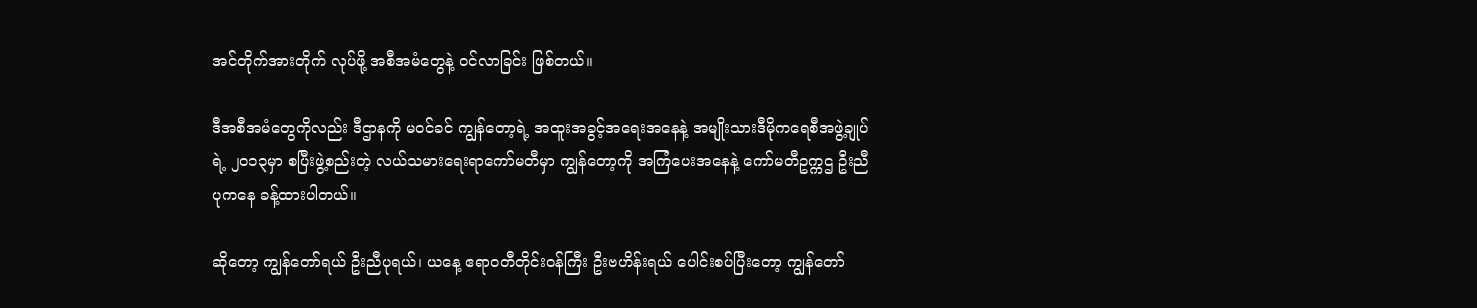အင်တိုက်အားတိုက် လုပ်ဖို့ အစီအမံတွေနဲ့ ဝင်လာခြင်း ဖြစ်တယ်။

ဒီအစီအမံတွေကိုလည်း ဒီဌာနကို မဝင်ခင် ကျွန်တော့ရဲ့ အထူးအခွင့်အရေးအနေနဲ့ အမျိုးသားဒီမိုကရေစီအဖွဲ့ချုပ်ရဲ့ ၂၀၁၃မှာ စပြီးဖွဲ့စည်းတဲ့ လယ်သမားရေးရာကော်မတီမှာ ကျွန်တော့ကို အကြံပေးအနေနဲ့ ကော်မတီဥက္ကဌ ဦးညီပုကနေ ခန့်ထားပါတယ်။

ဆိုတော့ ကျွန်တော်ရယ် ဦးညီပုရယ်၊ ယနေ့ ဧရာဝတီတိုင်းဝန်ကြီး ဦးဗဟိန်းရယ် ပေါင်းစပ်ပြီးတော့ ကျွန်တော်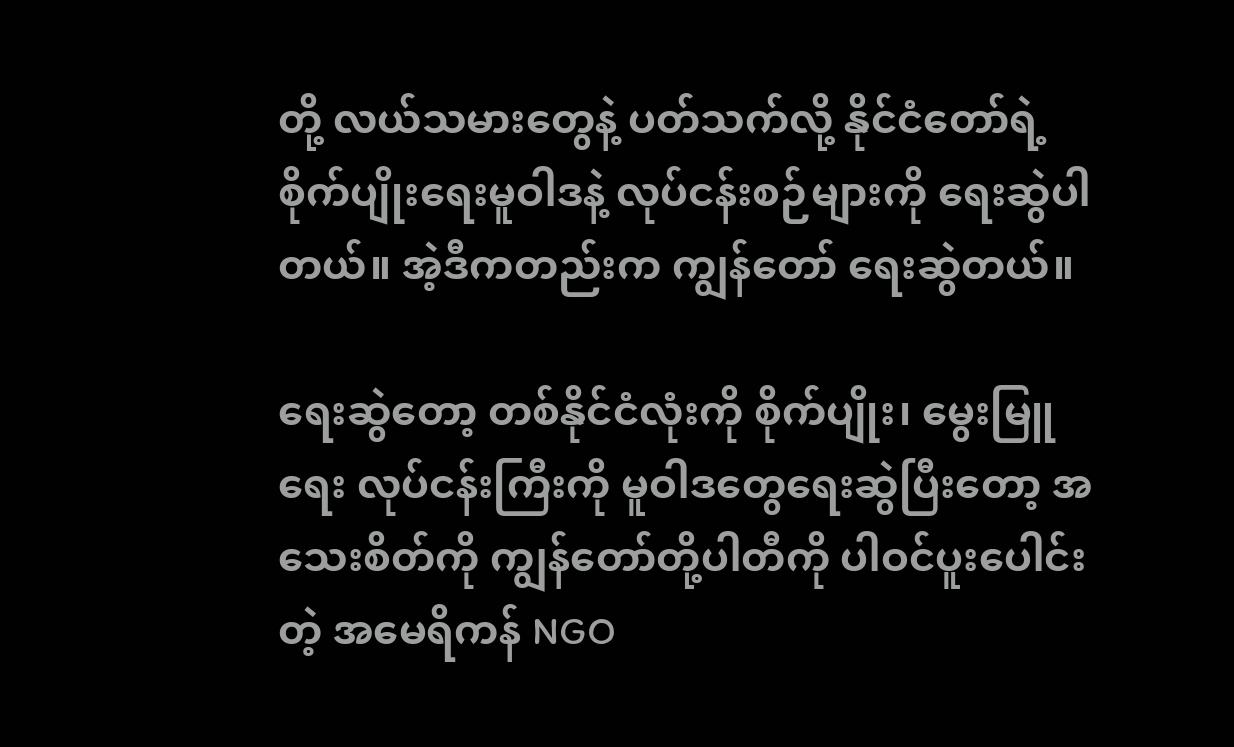တို့ လယ်သမားတွေနဲ့ ပတ်သက်လို့ နိုင်ငံတော်ရဲ့ စိုက်ပျိုးရေးမူဝါဒနဲ့ လုပ်ငန်းစဉ်များကို ရေးဆွဲပါတယ်။ အဲ့ဒီကတည်းက ကျွန်တော် ရေးဆွဲတယ်။

ရေးဆွဲတော့ တစ်နိုင်ငံလုံးကို စိုက်ပျိုး၊ မွေးမြူရေး လုပ်ငန်းကြီးကို မူဝါဒတွေရေးဆွဲပြီးတော့ အသေးစိတ်ကို ကျွန်တော်တို့ပါတီကို ပါဝင်ပူးပေါင်းတဲ့ အမေရိကန် NGO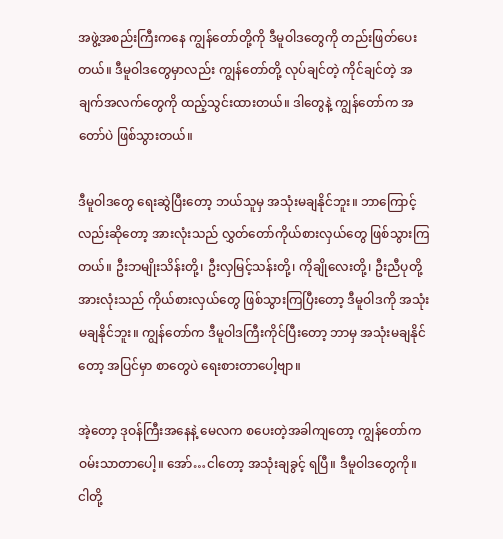အဖွဲ့အစည်းကြီးကနေ ကျွန်တော်တို့ကို ဒီမူဝါဒတွေကို တည်းဖြတ်ပေးတယ်။ ဒီမူဝါဒတွေမှာလည်း ကျွန်တော်တို့ လုပ်ချင်တဲ့ ကိုင်ချင်တဲ့ အချက်အလက်တွေကို ထည့်သွင်းထားတယ်။ ဒါတွေနဲ့ ကျွန်တော်က အတော်ပဲ ဖြစ်သွားတယ်။

ဒီမူဝါဒတွေ ရေးဆွဲပြီးတော့ ဘယ်သူမှ အသုံးမချနိုင်ဘူး။ ဘာကြောင့်လည်းဆိုတော့ အားလုံးသည် လွှတ်တော်ကိုယ်စားလှယ်တွေ ဖြစ်သွားကြတယ်။ ဦးဘမျိုးသိန်းတို့၊ ဦးလှမြင့်သန်းတို့၊ ကိုချိုလေးတို့၊ ဦးညီပုတို့ အားလုံးသည် ကိုယ်စားလှယ်တွေ ဖြစ်သွားကြပြီးတော့ ဒီမူဝါဒကို အသုံးမချနိုင်ဘူး။ ကျွန်တော်က ဒီမူဝါဒကြီးကိုင်ပြီးတော့ ဘာမှ အသုံးမချနိုင်တော့ အပြင်မှာ စာတွေပဲ ရေးစားတာပေါ့ဗျာ။

အဲ့တော့ ဒုဝန်ကြီးအနေနဲ့ မေလက စပေးတဲ့အခါကျတော့ ကျွန်တော်က ဝမ်းသာတာပေါ့။ အော်…ငါတော့ အသုံးချခွင့် ရပြီ။ ဒီမူဝါဒတွေကို။ ငါတို့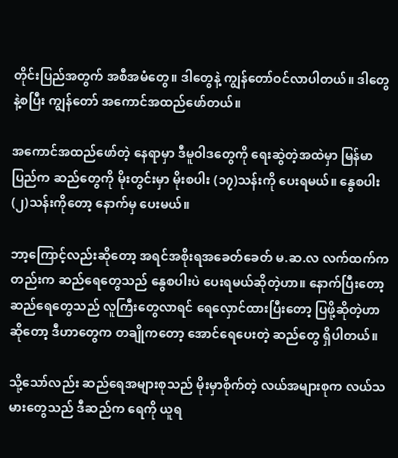တိုင်းပြည်အတွက် အစီအမံတွေ။ ဒါတွေနဲ့ ကျွန်တော်ဝင်လာပါတယ်။ ဒါတွေနဲ့စပြီး ကျွန်တော် အကောင်အထည်ဖော်တယ်။

အကောင်အထည်ဖော်တဲ့ နေရာမှာ ဒီမူဝါဒတွေကို ရေးဆွဲတဲ့အထဲမှာ မြန်မာပြည်က ဆည်တွေကို မိုးတွင်းမှာ မိုးစပါး (၁၇)သန်းကို ပေးရမယ်။ နွေစပါး(၂)သန်းကိုတော့ နောက်မှ ပေးမယ်။

ဘာ့ကြောင့်လည်းဆိုတော့ အရင်အစိုးရအခေတ်ခေတ် မ.ဆ.လ လက်ထက်ကတည်းက ဆည်ရေတွေသည် နွေစပါးပဲ ပေးရမယ်ဆိုတဲ့ဟာ။ နောက်ပြီးတော့ ဆည်ရေတွေသည် လူကြီးတွေလာရင် ရေလှောင်ထားပြီးတော့ ပြဖို့ဆိုတဲ့ဟာ ဆိုတော့ ဒီဟာတွေက တချိုကတော့ အောင်ရေပေးတဲ့ ဆည်တွေ ရှိပါတယ်။

သို့သော်လည်း ဆည်ရေအများစုသည် မိုးမှာစိုက်တဲ့ လယ်အများစုက လယ်သမားတွေသည် ဒီဆည်က ရေကို ယူရ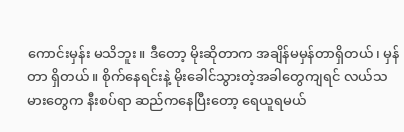ကောင်းမှန်း မသိဘူး။ ဒီတော့ မိုးဆိုတာက အချိန်မမှန်တာရှိတယ်၊ မှန်တာ ရှိတယ်။ စိုက်နေရင်းနဲ့ မိုးခေါင်သွားတဲ့အခါတွေကျရင် လယ်သမားတွေက နီးစပ်ရာ ဆည်ကနေပြီးတော့ ရေယူရမယ်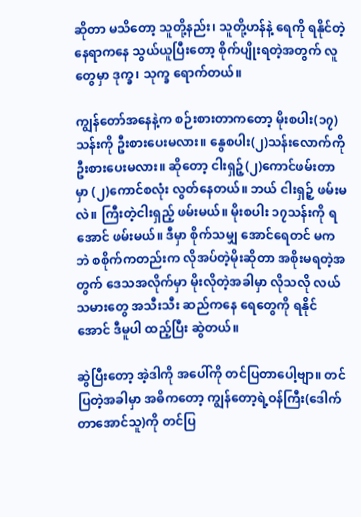ဆိုတာ မသိတော့ သူတို့နည်း၊ သူတို့ဟန်နဲ့ ရေကို ရနိုင်တဲ့နေရာကနေ သွယ်ယူပြီးတော့ စိုက်ပျိုးရတဲ့အတွက် လူတွေမှာ ဒုက္ခ၊ သုက္ခ ရောက်တယ်။

ကျွန်တော်အနေနဲ့က စဉ်းစားတာကတော့ မိုးစပါး(၁၇)သန်းကို ဦးစားပေးမလား။ နွေစပါး(၂)သန်းလောက်ကို ဦးစားပေးမလား။ ဆိုတော့ ငါးရှဉ့်(၂)ကောင်ဖမ်းတာမှာ (၂)ကောင်စလုံး လွတ်နေတယ်။ ဘယ် ငါးရှဉ့် ဖမ်းမလဲ။ ကြီးတဲ့ငါးရှည့် ဖမ်းမယ်။ မိုးစပါး ၁၇သန်းကို ရအောင် ဖမ်းမယ်။ ဒီမှာ စိုက်သမျှ အောင်ရေတင် မကဘဲ စစိုက်ကတည်းက လိုအပ်တဲ့မိုးဆိုတာ အစိုးမရတဲ့အတွက် ဒေသအလိုက်မှာ မိုးလိုတဲ့အခါမှာ လိုသလို လယ်သမားတွေ အသီးသီး ဆည်ကနေ ရေတွေကို ရနိုင်အောင် ဒီမူပါ ထည့်ပြီး ဆွဲတယ်။

ဆွဲပြီးတော့ အဲ့ဒါကို အပေါ်ကို တင်ပြတာပေါ့ဗျာ။ တင်ပြတဲ့အခါမှာ အဓိကတော့ ကျွန်တော့ရဲ့ဝန်ကြီး(ဒေါက်တာအောင်သူ)ကို တင်ပြ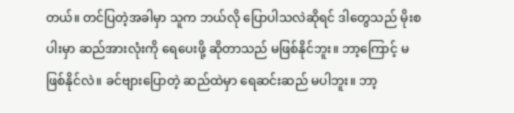တယ်။ တင်ပြတဲ့အခါမှာ သူက ဘယ်လို ပြောပါသလဲဆိုရင် ဒါတွေသည် မိုးစပါးမှာ ဆည်အားလုံးကို ရေပေးဖို့ ဆိုတာသည် မဖြစ်နိုင်ဘူး။ ဘာ့ကြောင့် မဖြစ်နိုင်လဲ။ ခင်ဗျားပြောတဲ့ ဆည်ထဲမှာ ရေဆင်းဆည် မပါဘူး။ ဘာ့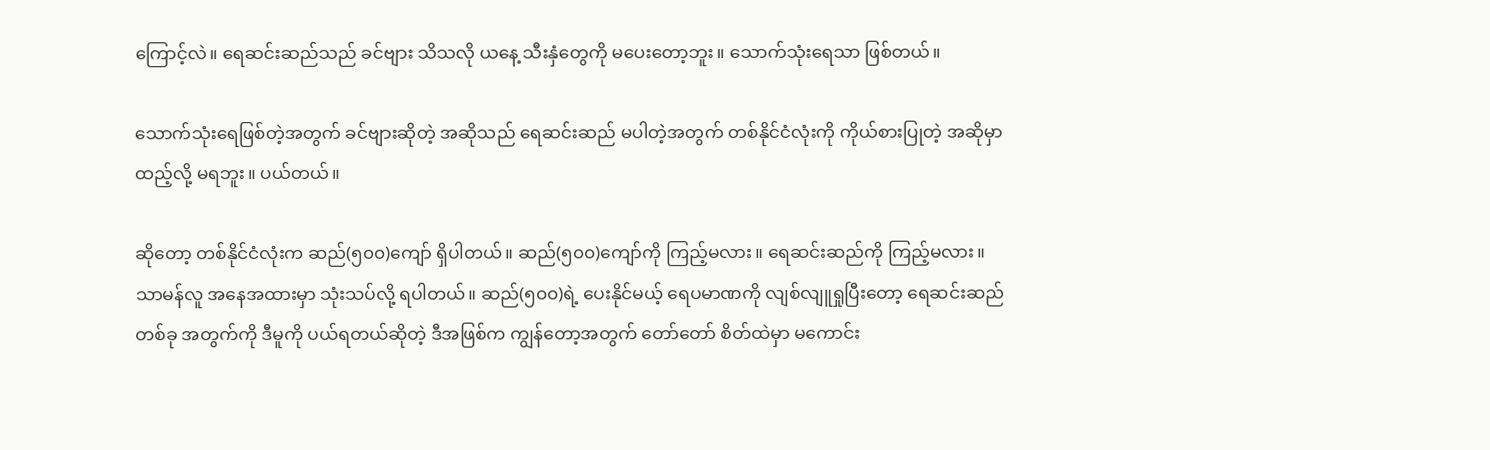ကြောင့်လဲ။ ရေဆင်းဆည်သည် ခင်ဗျား သိသလို ယနေ့ သီးနှံတွေကို မပေးတော့ဘူး။ သောက်သုံးရေသာ ဖြစ်တယ်။

သောက်သုံးရေဖြစ်တဲ့အတွက် ခင်ဗျားဆိုတဲ့ အဆိုသည် ရေဆင်းဆည် မပါတဲ့အတွက် တစ်နိုင်ငံလုံးကို ကိုယ်စားပြုတဲ့ အဆိုမှာ ထည့်လို့ မရဘူး။ ပယ်တယ်။

ဆိုတော့ တစ်နိုင်ငံလုံးက ဆည်(၅၀၀)ကျော် ရှိပါတယ်။ ဆည်(၅၀၀)ကျော်ကို ကြည့်မလား။ ရေဆင်းဆည်ကို ကြည့်မလား။ သာမန်လူ အနေအထားမှာ သုံးသပ်လို့ ရပါတယ်။ ဆည်(၅၀၀)ရဲ့ ပေးနိုင်မယ့် ရေပမာဏကို လျစ်လျူရှုပြီးတော့ ရေဆင်းဆည် တစ်ခု အတွက်ကို ဒီမူကို ပယ်ရတယ်ဆိုတဲ့ ဒီအဖြစ်က ကျွန်တော့အတွက် တော်တော် စိတ်ထဲမှာ မကောင်း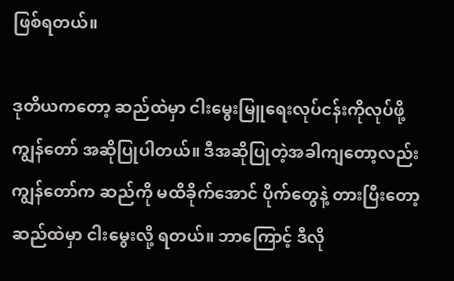ဖြစ်ရတယ်။

ဒုတိယကတော့ ဆည်ထဲမှာ ငါးမွေးမြူရေးလုပ်ငန်းကိုလုပ်ဖို့ ကျွန်တော် အဆိုပြုပါတယ်။ ဒီအဆိုပြုတဲ့အခါကျတော့လည်း ကျွန်တော်က ဆည်ကို မထိခိုက်အောင် ပိုက်တွေနဲ့ တားပြီးတော့ ဆည်ထဲမှာ ငါးမွေးလို့ ရတယ်။ ဘာကြောင့် ဒီလို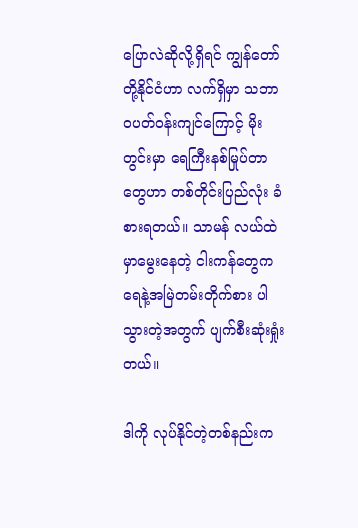ပြောလဲဆိုလို့ရှိရင် ကျွန်တော်တို့နိုင်ငံဟာ လက်ရှိမှာ သဘာဝပတ်ဝန်းကျင်ကြောင့် မိုးတွင်းမှာ ရေကြီးနစ်မြုပ်တာတွေဟာ တစ်တိုင်းပြည်လုံး ခံစားရတယ်။ သာမန် လယ်ထဲမှာမွေးနေတဲ့ ငါးကန်တွေက ရေနဲ့အမြဲတမ်းတိုက်စား ပါသွားတဲ့အတွက် ပျက်စီးဆုံးရှုံးတယ်။

ဒါကို လုပ်နိုင်တဲ့တစ်နည်းက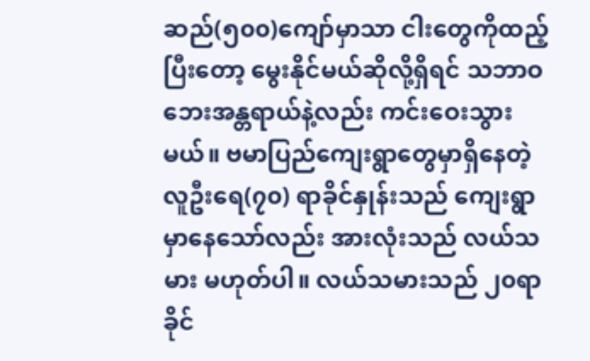ဆည်(၅၀၀)ကျော်မှာသာ ငါးတွေကိုထည့်ပြီးတော့ မွေးနိုင်မယ်ဆိုလို့ရှိရင် သဘာဝဘေးအန္တရာယ်နဲ့လည်း ကင်းဝေးသွားမယ်။ ဗမာပြည်ကျေးရွာတွေမှာရှိနေတဲ့ လူဦးရေ(၇၀) ရာခိုင်နှုန်းသည် ကျေးရွာမှာနေသော်လည်း အားလုံးသည် လယ်သမား မဟုတ်ပါ။ လယ်သမားသည် ၂၀ရာခိုင်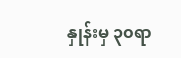နှုန်းမှ ၃၀ရာ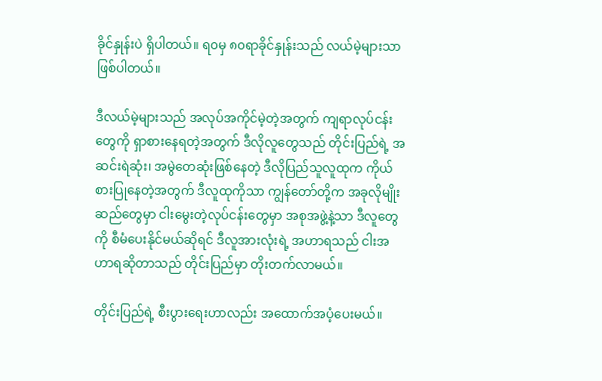ခိုင်နှုန်းပဲ ရှိပါတယ်။ ရ၀မှ ၈၀ရာခိုင်နှုန်းသည် လယ်မဲ့များသာ ဖြစ်ပါတယ်။

ဒီလယ်မဲ့များသည် အလုပ်အကိုင်မဲ့တဲ့အတွက် ကျရာလုပ်ငန်းတွေကို ရှာစားနေရတဲ့အတွက် ဒီလိုလူတွေသည် တိုင်းပြည်ရဲ့ အဆင်းရဲဆုံး၊ အမွဲတေဆုံးဖြစ်နေတဲ့ ဒီလိုပြည်သူလူထုက ကိုယ်စားပြုနေတဲ့အတွက် ဒီလူထုကိုသာ ကျွန်တော်တို့က အခုလိုမျိုး ဆည်တွေမှာ ငါးမွေးတဲ့လုပ်ငန်းတွေမှာ အစုအဖွဲ့နဲ့သာ ဒီလူတွေကို စီမံပေးနိုင်မယ်ဆိုရင် ဒီလူအားလုံးရဲ့ အဟာရသည် ငါးအဟာရဆိုတာသည် တိုင်းပြည်မှာ တိုးတက်လာမယ်။

တိုင်းပြည်ရဲ့ စီးပွားရေးဟာလည်း အထောက်အပံ့ပေးမယ်။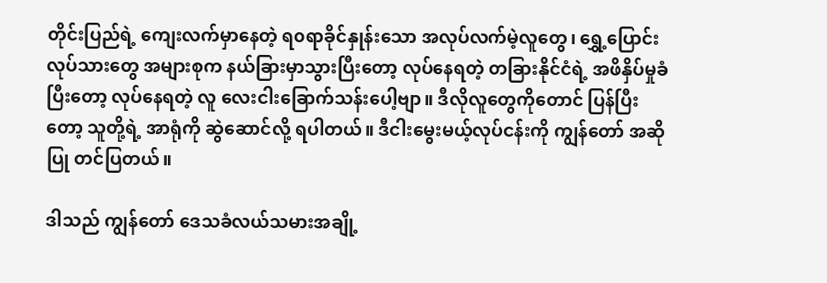တိုင်းပြည်ရဲ့ ကျေးလက်မှာနေတဲ့ ရ၀ရာခိုင်နှုန်းသော အလုပ်လက်မဲ့လူတွေ၊ ရွှေ့ပြောင်းလုပ်သားတွေ အများစုက နယ်ခြားမှာသွားပြီးတော့ လုပ်နေရတဲ့ တခြားနိုင်ငံရဲ့ အဖိနှိပ်မှုခံပြီးတော့ လုပ်နေရတဲ့ လူ လေးငါးခြောက်သန်းပေါ့ဗျာ။ ဒီလိုလူတွေကိုတောင် ပြန်ပြီးတော့ သူတို့ရဲ့ အာရုံကို ဆွဲဆောင်လို့ ရပါတယ်။ ဒီငါးမွေးမယ့်လုပ်ငန်းကို ကျွန်တော် အဆိုပြု တင်ပြတယ်။

ဒါသည် ကျွန်တော် ဒေသခံလယ်သမားအချို့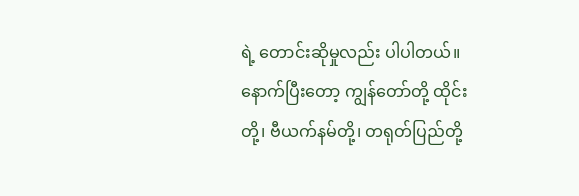ရဲ့ တောင်းဆိုမှုလည်း ပါပါတယ်။ နောက်ပြီးတော့ ကျွန်တော်တို့ ထိုင်းတို့၊ ဗီယက်နမ်တို့၊ တရုတ်ပြည်တို့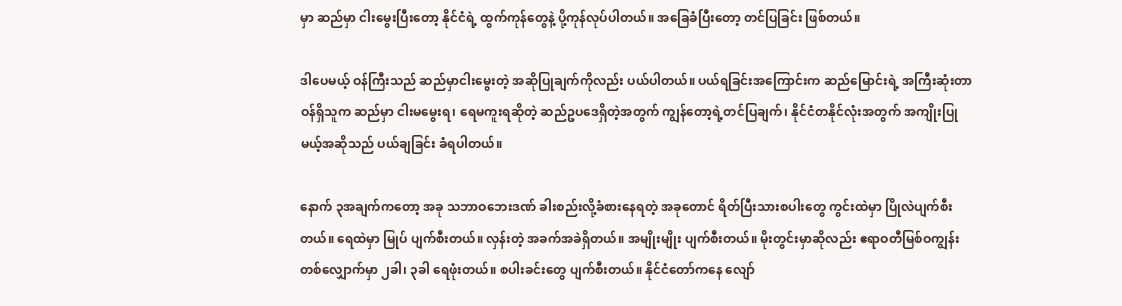မှာ ဆည်မှာ ငါးမွေးပြီးတော့ နိုင်ငံရဲ့ ထွက်ကုန်တွေနဲ့ ပို့ကုန်လုပ်ပါတယ်။ အခြေခံပြီးတော့ တင်ပြခြင်း ဖြစ်တယ်။

ဒါပေမယ့် ဝန်ကြီးသည် ဆည်မှာငါးမွေးတဲ့ အဆိုပြုချက်ကိုလည်း ပယ်ပါတယ်။ ပယ်ရခြင်းအကြောင်းက ဆည်မြောင်းရဲ့ အကြီးဆုံးတာဝန်ရှိသူက ဆည်မှာ ငါးမမွေးရ၊ ရေမကူးရဆိုတဲ့ ဆည်ဥပဒေရှိတဲ့အတွက် ကျွန်တော့ရဲ့တင်ပြချက်၊ နိုင်ငံတနိုင်လုံးအတွက် အကျိုးပြုမယ့်အဆိုသည် ပယ်ချခြင်း ခံရပါတယ်။

နောက် ၃အချက်ကတော့ အခု သဘာဝဘေးဒဏ် ခါးစည်းလို့ခံစားနေရတဲ့ အခုတောင် ရိတ်ပြီးသားစပါးတွေ ကွင်းထဲမှာ ပြိုလဲပျက်စီးတယ်။ ရေထဲမှာ မြုပ် ပျက်စီးတယ်။ လှန်းတဲ့ အခက်အခဲရှိတယ်။ အမျိုးမျိုး ပျက်စီးတယ်။ မိုးတွင်းမှာဆိုလည်း ဧရာဝတီမြစ်ဝကျွန်းတစ်လျှောက်မှာ ၂ခါ၊ ၃ခါ ရေဖုံးတယ်။ စပါးခင်းတွေ ပျက်စီးတယ်။ နိုင်ငံတော်ကနေ လျော်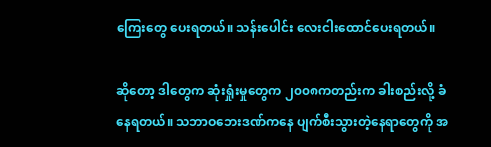ကြေးတွေ ပေးရတယ်။ သန်းပေါင်း လေးငါးထောင်ပေးရတယ်။

ဆိုတော့ ဒါတွေက ဆုံးရှုံးမှုတွေက ၂၀၀၈ကတည်းက ခါးစည်းလို့ ခံနေရတယ်။ သဘာဝဘေးဒဏ်ကနေ ပျက်စီးသွားတဲ့နေရာတွေကို အ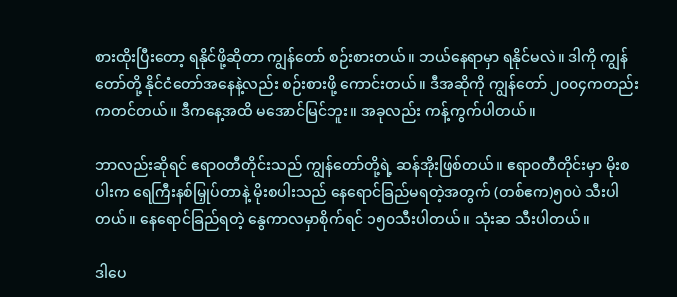စားထိုးပြီးတော့ ရနိုင်ဖို့ဆိုတာ ကျွန်တော် စဉ်းစားတယ်။ ဘယ်နေရာမှာ ရနိုင်မလဲ။ ဒါကို ကျွန်တော်တို့ နိုင်ငံတော်အနေနဲ့လည်း စဉ်းစားဖို့ ကောင်းတယ်။ ဒီအဆိုကို ကျွန်တော် ၂၀၀၄ကတည်းကတင်တယ်။ ဒီကနေ့အထိ မအောင်မြင်ဘူး။ အခုလည်း ကန့်ကွက်ပါတယ်။

ဘာလည်းဆိုရင် ဧရာဝတီတိုင်းသည် ကျွန်တော်တို့ရဲ့ ဆန်အိုးဖြစ်တယ်။ ဧရာဝတီတိုင်းမှာ မိုးစပါးက ရေကြီးနစ်မြှုပ်တာနဲ့ မိုးစပါးသည် နေရောင်ခြည်မရတဲ့အတွက် (တစ်ဧက)၅၀ပဲ သီးပါတယ်။ နေရောင်ခြည်ရတဲ့ နွေကာလမှာစိုက်ရင် ၁၅၀သီးပါတယ်။ သုံးဆ သီးပါတယ်။

ဒါပေ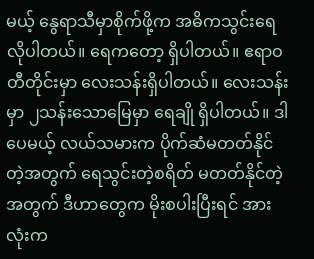မယ့် နွေရာသီမှာစိုက်ဖို့က အဓိကသွင်းရေ လိုပါတယ်။ ရေကတော့ ရှိပါတယ်။ ဧရာဝတီတိုင်းမှာ လေးသန်းရှိပါတယ်။ လေးသန်းမှာ ၂သန်းသောမြေမှာ ရေချို ရှိပါတယ်။ ဒါပေမယ့် လယ်သမားက ပိုက်ဆံမတတ်နိုင်တဲ့အတွက် ရေသွင်းတဲ့စရိတ် မတတ်နိုင်တဲ့အတွက် ဒီဟာတွေက မိုးစပါးပြီးရင် အားလုံးက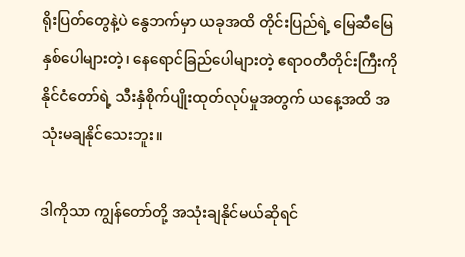ရိုးပြတ်တွေနဲ့ပဲ နွေဘက်မှာ ယခုအထိ တိုင်းပြည်ရဲ့ မြေဆီမြေနှစ်ပေါများတဲ့၊ နေရောင်ခြည်ပေါများတဲ့ ဧရာဝတီတိုင်းကြီးကို နိုင်ငံတော်ရဲ့ သီးနှံစိုက်ပျိုးထုတ်လုပ်မှုအတွက် ယနေ့အထိ အသုံးမချနိုင်သေးဘူး။

ဒါကိုသာ ကျွန်တော်တို့ အသုံးချနိုင်မယ်ဆိုရင်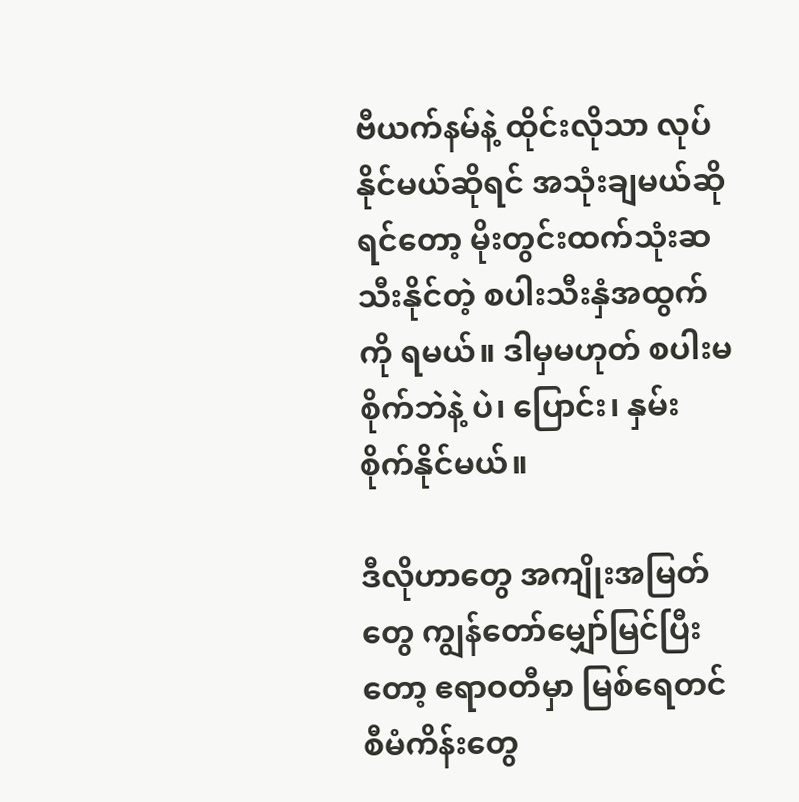ဗီယက်နမ်နဲ့ ထိုင်းလိုသာ လုပ်နိုင်မယ်ဆိုရင် အသုံးချမယ်ဆိုရင်တော့ မိုးတွင်းထက်သုံးဆသီးနိုင်တဲ့ စပါးသီးနှံအထွက်ကို ရမယ်။ ဒါမှမဟုတ် စပါးမစိုက်ဘဲနဲ့ ပဲ၊ ပြောင်း၊ နှမ်း စိုက်နိုင်မယ်။

ဒီလိုဟာတွေ အကျိုးအမြတ်တွေ ကျွန်တော်မျှော်မြင်ပြီးတော့ ဧရာဝတီမှာ မြစ်ရေတင်စီမံကိန်းတွေ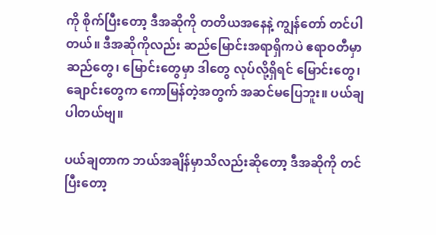ကို စိုက်ပြီးတော့ ဒီအဆိုကို တတိယအနေနဲ့ ကျွန်တော် တင်ပါတယ်။ ဒီအဆိုကိုလည်း ဆည်မြောင်းအရာရှိကပဲ ဧရာဝတီမှာ ဆည်တွေ၊ မြောင်းတွေမှာ ဒါတွေ လုပ်လို့ရှိရင် မြောင်းတွေ၊ ချောင်းတွေက ကောမြန်တဲ့အတွက် အဆင်မပြေဘူး။ ပယ်ချပါတယ်ဗျ။

ပယ်ချတာက ဘယ်အချိန်မှာသိလည်းဆိုတော့ ဒီအဆိုကို တင်ပြီးတော့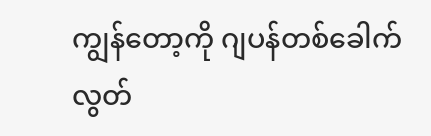ကျွန်တော့ကို ဂျပန်တစ်ခေါက်လွတ်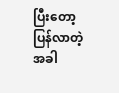ပြီးတော့ ပြန်လာတဲ့အခါ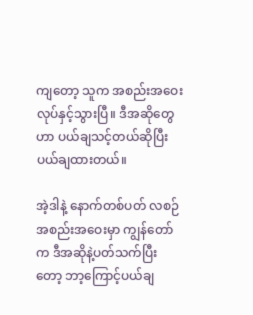ကျတော့ သူက အစည်းအဝေးလုပ်နှင့်သွားပြီ။ ဒီအဆိုတွေဟာ ပယ်ချသင့်တယ်ဆိုပြီး ပယ်ချထားတယ်။

အဲ့ဒါနဲ့ နောက်တစ်ပတ် လစဉ်အစည်းအဝေးမှာ ကျွန်တော်က ဒီအဆိုနဲ့ပတ်သက်ပြီးတော့ ဘာ့ကြောင့်ပယ်ချ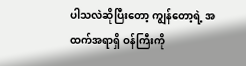ပါသလဲဆိုပြီးတော့ ကျွန်တော့ရဲ့ အထက်အရာရှိ ဝန်ကြီးကို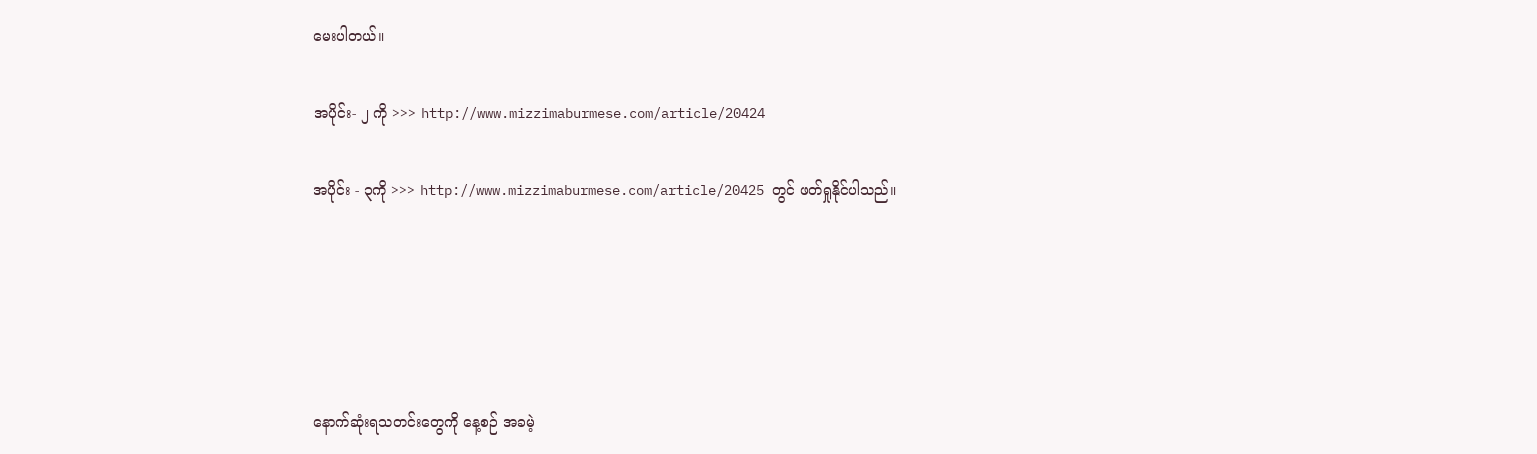မေးပါတယ်။

အပိုင်း- ၂ ကို >>> http://www.mizzimaburmese.com/article/20424

အပိုင်း - ၃ကို >>> http://www.mizzimaburmese.com/article/20425 တွင် ဖတ်ရှုနိုင်ပါသည်။





နောက်ဆုံးရသတင်းတွေကို နေ့စဉ် အခမဲ့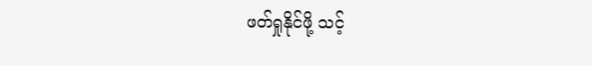ဖတ်ရှုနိုင်ဖို့ သင့်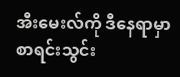အီးမေးလ်ကို ဒီနေရာမှာ စာရင်းသွင်း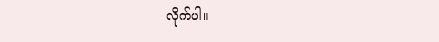လိုက်ပါ။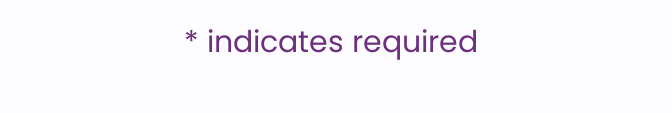* indicates required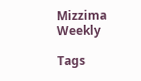Mizzima Weekly

Tags